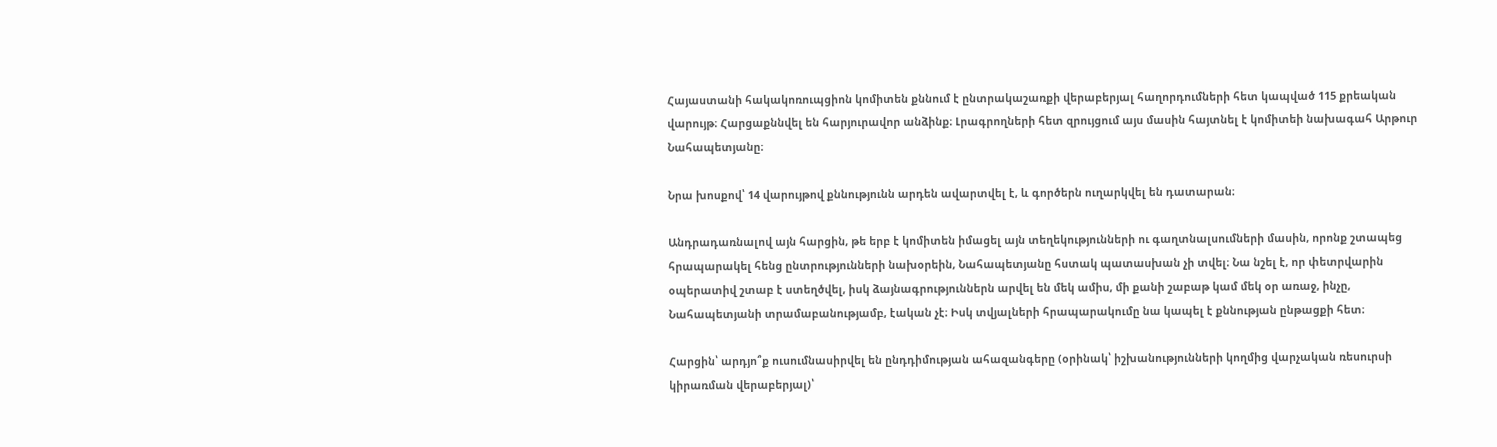Հայաստանի հակակոռուպցիոն կոմիտեն քննում է ընտրակաշառքի վերաբերյալ հաղորդումների հետ կապված 115 քրեական վարույթ։ Հարցաքննվել են հարյուրավոր անձինք։ Լրագրողների հետ զրույցում այս մասին հայտնել է կոմիտեի նախագահ Արթուր Նահապետյանը։

Նրա խոսքով՝ 14 վարույթով քննությունն արդեն ավարտվել է, և գործերն ուղարկվել են դատարան։

Անդրադառնալով այն հարցին, թե երբ է կոմիտեն իմացել այն տեղեկությունների ու գաղտնալսումների մասին, որոնք շտապեց հրապարակել հենց ընտրությունների նախօրեին, Նահապետյանը հստակ պատասխան չի տվել։ Նա նշել է, որ փետրվարին օպերատիվ շտաբ է ստեղծվել, իսկ ձայնագրություններն արվել են մեկ ամիս, մի քանի շաբաթ կամ մեկ օր առաջ, ինչը, Նահապետյանի տրամաբանությամբ, էական չէ։ Իսկ տվյալների հրապարակումը նա կապել է քննության ընթացքի հետ։

Հարցին՝ արդյո՞ք ուսումնասիրվել են ընդդիմության ահազանգերը (օրինակ՝ իշխանությունների կողմից վարչական ռեսուրսի կիրառման վերաբերյալ)՝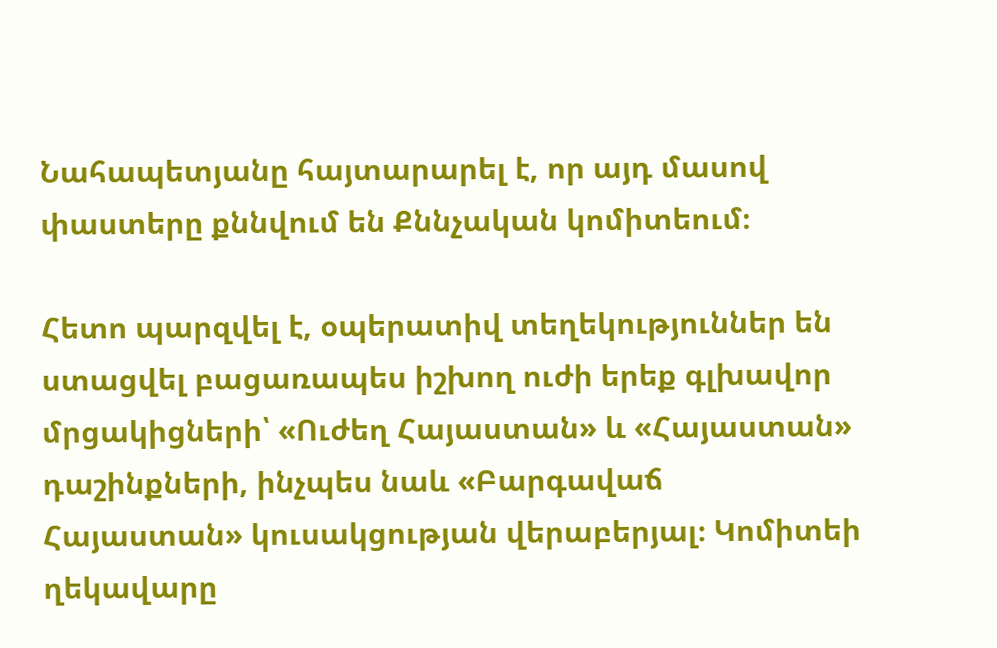Նահապետյանը հայտարարել է, որ այդ մասով փաստերը քննվում են Քննչական կոմիտեում։

Հետո պարզվել է, օպերատիվ տեղեկություններ են ստացվել բացառապես իշխող ուժի երեք գլխավոր մրցակիցների՝ «Ուժեղ Հայաստան» և «Հայաստան» դաշինքների, ինչպես նաև «Բարգավաճ Հայաստան» կուսակցության վերաբերյալ։ Կոմիտեի ղեկավարը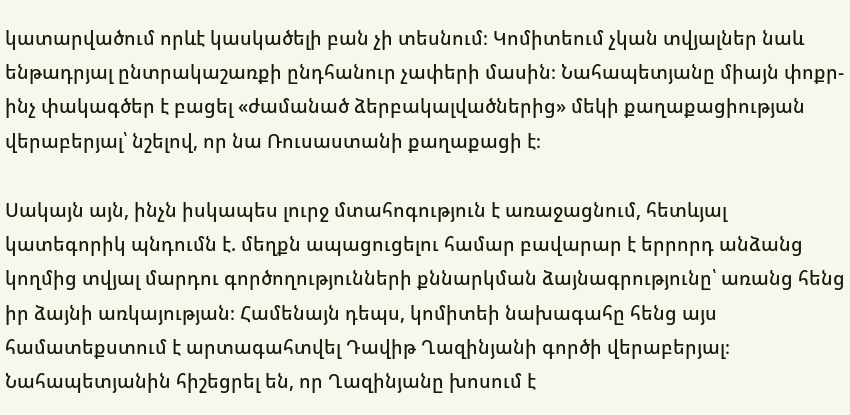կատարվածում որևէ կասկածելի բան չի տեսնում։ Կոմիտեում չկան տվյալներ նաև ենթադրյալ ընտրակաշառքի ընդհանուր չափերի մասին։ Նահապետյանը միայն փոքր-ինչ փակագծեր է բացել «ժամանած ձերբակալվածներից» մեկի քաղաքացիության վերաբերյալ՝ նշելով, որ նա Ռուսաստանի քաղաքացի է։

Սակայն այն, ինչն իսկապես լուրջ մտահոգություն է առաջացնում, հետևյալ կատեգորիկ պնդումն է. մեղքն ապացուցելու համար բավարար է երրորդ անձանց կողմից տվյալ մարդու գործողությունների քննարկման ձայնագրությունը՝ առանց հենց իր ձայնի առկայության։ Համենայն դեպս, կոմիտեի նախագահը հենց այս համատեքստում է արտագահտվել Դավիթ Ղազինյանի գործի վերաբերյալ։ Նահապետյանին հիշեցրել են, որ Ղազինյանը խոսում է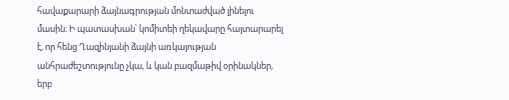հավաքարարի ձայնագրության մոնտաժված լինելու մասին։ Ի պատասխան՝ կոմիտեի ղեկավարը հայտարարել է, որ հենց Ղազինյանի ձայնի առկայության անհրաժեշտությունը չկա, և կան բազմաթիվ օրինակներ, երբ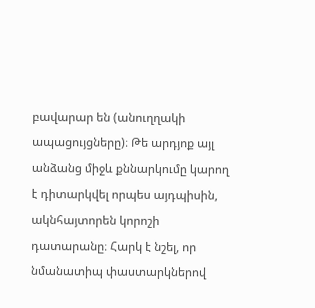բավարար են (անուղղակի ապացույցները)։ Թե արդյոք այլ անձանց միջև քննարկումը կարող է դիտարկվել որպես այդպիսին, ակնհայտորեն կորոշի դատարանը։ Հարկ է նշել, որ նմանատիպ փաստարկներով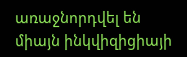առաջնորդվել են միայն ինկվիզիցիայի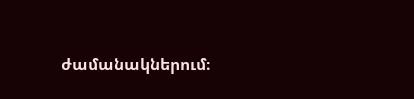ժամանակներում։